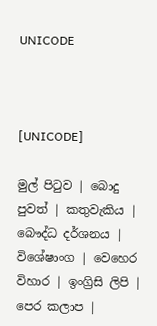UNICODE



[UNICODE]

මුල් පිටුව | බොදු පුවත් | කතුවැකිය | බෞද්ධ දර්ශනය | විශේෂාංග | වෙහෙර විහාර | ඉංග්‍රිසි ලිපි | පෙර කලාප |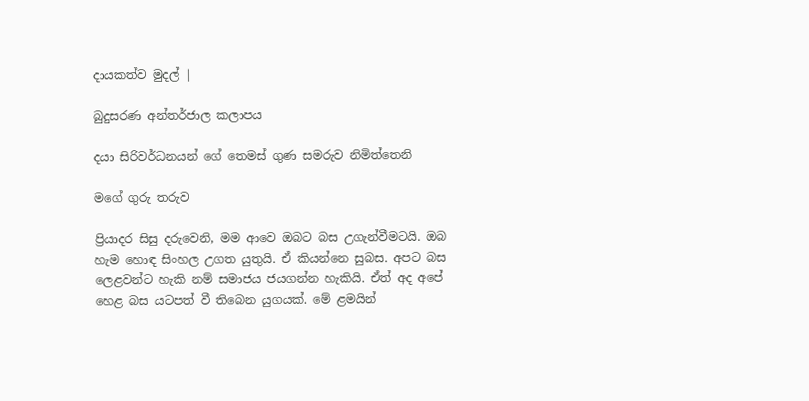දායකත්ව මුදල් |

බුදුසරණ අන්තර්ජාල කලාපය

දයා සිරිවර්ධනයන් ගේ තෙමස් ගුණ සමරුව නිමිත්තෙනි

මගේ ගුරු තරුව

ප්‍රියාදර සිසු දරුවෙනි, මම ආවෙ ඔබට බස උගැන්වීමටයි. ඔබ හැම හොඳ සිංහල උගත යුතුයි. ඒ කියන්නෙ සුබස. අපට බස ලෙළවන්ට හැකි නම් සමාජය ජයගන්න හැකියි. ඒත් අද අපේ හෙළ බස යටපත් වී තිබෙන යුගයක්. මේ ළමයින්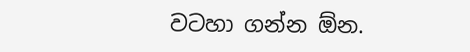වටහා ගන්න ඕන.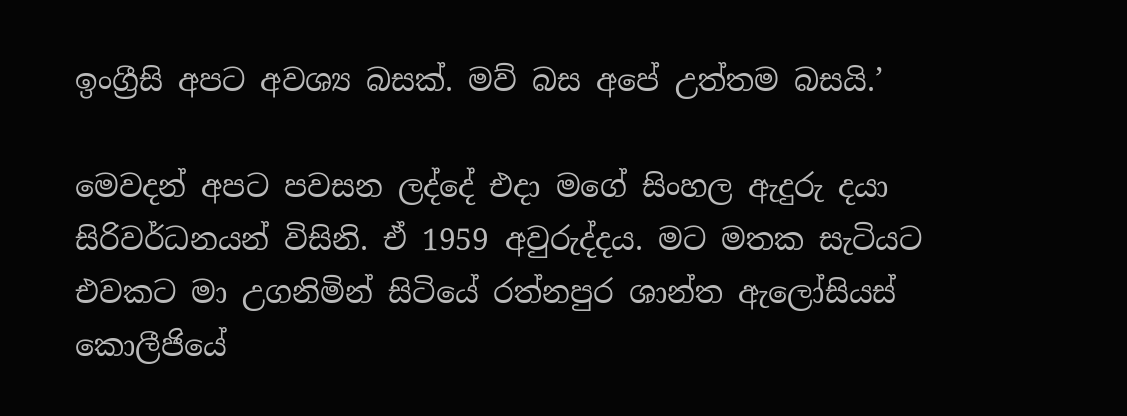ඉංග්‍රීසි අපට අවශ්‍ය බසක්. මව් බස අපේ උත්තම බසයි.’

මෙවදන් අපට පවසන ලද්දේ එදා මගේ සිංහල ඇදුරු දයා සිරිවර්ධනයන් විසිනි. ඒ 1959 අවුරුද්දය. මට මතක සැටියට එවකට මා උගනිමින් සිටියේ රත්නපුර ශාන්ත ඇලෝසියස් කොලීජියේ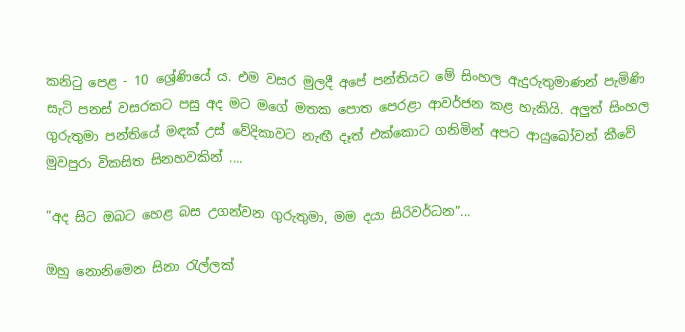කනිටු පෙළ - 10 ශ්‍රේණියේ ය. එම වසර මුලදී අපේ පන්තියට මේ සිංහල ඇදුරුතුමාණන් පැමිණි සැටි පනස් වසරකට පසු අද මට මගේ මතක පොත පෙරළා ආවර්ජන කළ හැකියි. අලුත් සිංහල ගුරුතුමා පන්තියේ මඳක් උස් වේදිකාවට නැඟී දෑත් එක්කොට ගනිමින් අපට ආයුබෝවන් කීවේ මුවපුරා විකසිත සිනහවකින් ....

”අද සිට ඔබට හෙළ බස උගන්වන ගුරුතුමා, මම දයා සිරිවර්ධන”...

ඔහු නොනිමෙන සිනා රැල්ලක්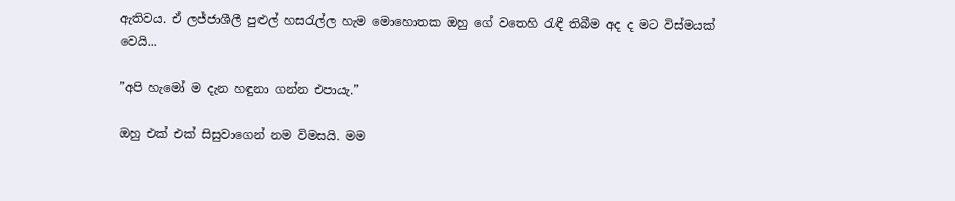ඇතිවය. ඒ ලජ්ජාශීලී පුළුල් හසරැල්ල හැම මොහොතක ඔහු ගේ වතෙහි රැඳී තිබීම අද ද මට විස්මයක් වෙයි...

”අපි හැමෝ ම දැන හඳුනා ගන්න එපායැ.”

ඔහු එක් එක් සිසුවාගෙන් නම විමසයි. මම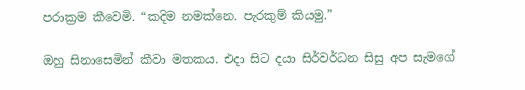පරාක්‍රම කීවෙමි. “කදිම නමක්නෙ. පැරකුම් කියමු.”

ඔහු සිනාසෙමින් කීවා මතකය. එදා සිට දයා සිර්වර්ධන සිසු අප සැමගේ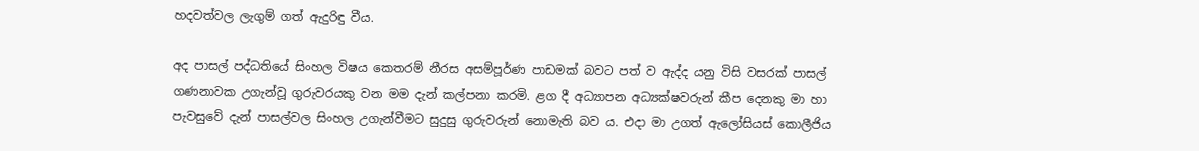හදවත්වල ලැගුම් ගත් ඇදුරිඳු වීය.

අද පාසල් පද්ධතියේ සිංහල විෂය කෙතරම් නීරස අසම්පූර්ණ පාඩමක් බවට පත් ව ඇද්ද යනු විසි වසරක් පාසල් ගණනාවක උගැන්වූ ගුරුවරයකු වන මම දැන් කල්පනා කරමි. ළග දී අධ්‍යාපන අධ්‍යක්ෂවරුන් කීප දෙනකු මා හා පැවසුවේ දැන් පාසල්වල සිංහල උගැන්වීමට සුදුසු ගුරුවරුන් නොමැති බව ය. එදා මා උගත් ඇලෝසියස් කොලීජිය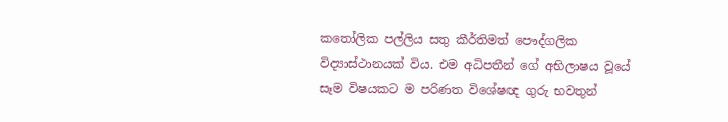කතෝලික පල්ලිය සතු කීර්තිමත් පෞද්ගලික විද්‍යාස්ථානයක් විය. එම අධිපතීන් ගේ අභිලාෂය වූයේ සෑම විෂයකට ම පරිණත විශේෂඥ ගුරු භවතුන්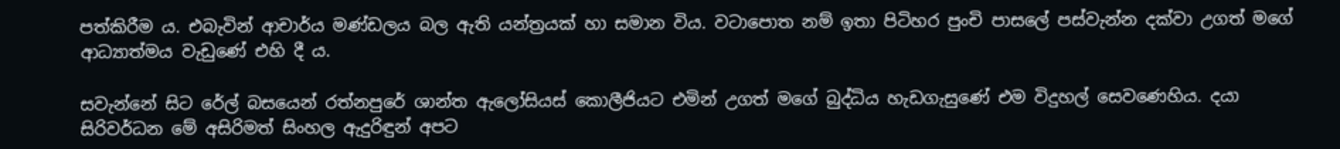පත්කිරීම ය. එබැවින් ආචාර්ය මණ්ඩලය බල ඇති යන්ත්‍රයක් හා සමාන විය. වටාපොත නම් ඉතා පිටිහර පුංචි පාසලේ පස්වැන්න දක්වා උගත් මගේ ආධ්‍යාත්මය වැඩුණේ එහි දී ය.

සවැන්නේ සිට රේල් බසයෙන් රත්නපුරේ ශාන්ත ඇලෝසියස් කොලීජියට එමින් උගත් මගේ බුද්ධිය හැඩගැසුණේ එම විදුහල් සෙවණෙහිය. දයා සිරිවර්ධන මේ අසිරිමත් සිංහල ඇදුරිඳුන් අපට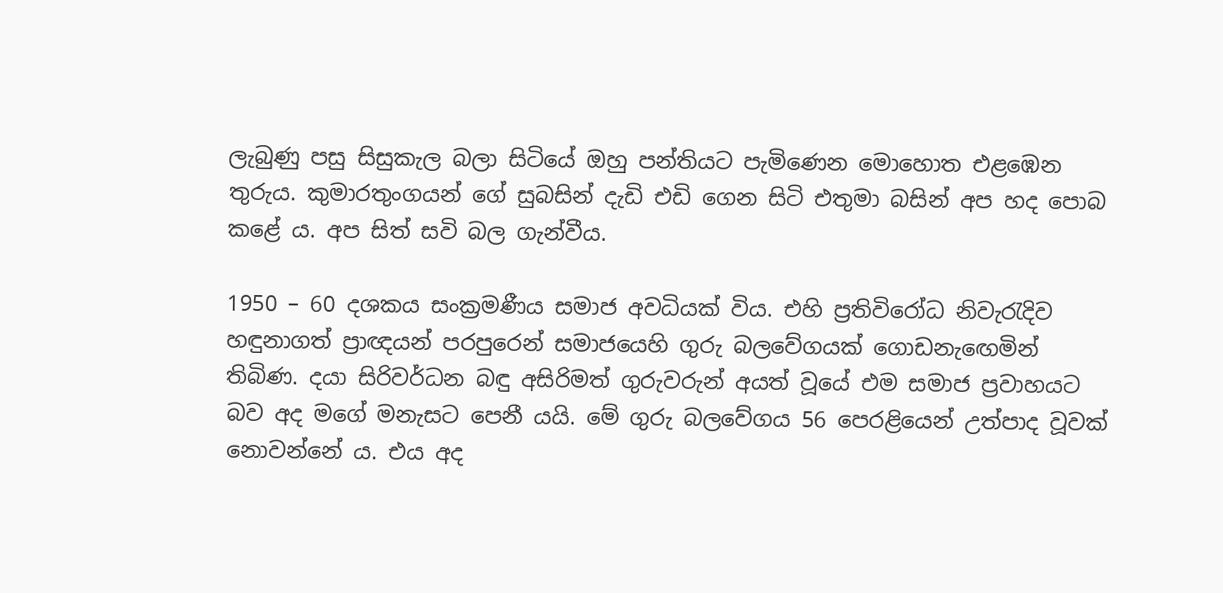ලැබුණු පසු සිසුකැල බලා සිටියේ ඔහු පන්තියට පැමිණෙන මොහොත එළඹෙන තුරුය. කුමාරතුංගයන් ගේ සුබසින් දැඩි එඩි ගෙන සිටි එතුමා බසින් අප හද පොබ කළේ ය. අප සිත් සවි බල ගැන්වීය.

1950 – 60 දශකය සංක්‍රමණීය සමාජ අවධියක් විය. එහි ප්‍රතිවිරෝධ නිවැරැදිව හඳුනාගත් ප්‍රාඥයන් පරපුරෙන් සමාජයෙහි ගුරු බලවේගයක් ගොඩනැඟෙමින් තිබිණ. දයා සිරිවර්ධන බඳු අසිරිමත් ගුරුවරුන් අයත් වූයේ එම සමාජ ප්‍රවාහයට බව අද මගේ මනැසට පෙනී යයි. මේ ගුරු බලවේගය 56 පෙරළියෙන් උත්පාද වූවක් නොවන්නේ ය. එය අද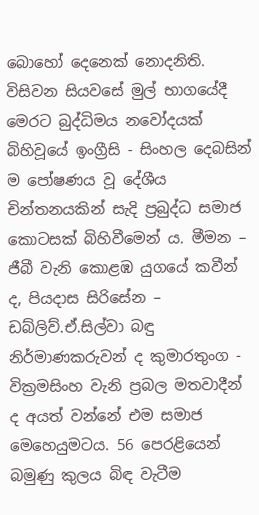බොහෝ දෙනෙක් නොදනිති. විසිවන සියවසේ මුල් භාගයේදී මෙරට බුද්ධිමය නවෝදයක් බිහිවූයේ ඉංග්‍රීසි - සිංහල දෙබසින් ම පෝෂණය වූ දේශීය චින්තනයකින් සැදි ප්‍රබුද්ධ සමාජ කොටසක් බිහිවීමෙන් ය. මීමන – ජීබී වැනි කොළඹ යුගයේ කවීන් ද, පියදාස සිරිසේන – ඩබ්ලිව්.ඒ.සිල්වා බඳු නිර්මාණකරුවන් ද කුමාරතුංග - වික්‍රමසිංහ වැනි ප්‍රබල මතවාදීන් ද අයත් වන්නේ එම සමාජ මෙහෙයුමටය. 56 පෙරළියෙන් බමුණු කුලය බිඳ වැටීම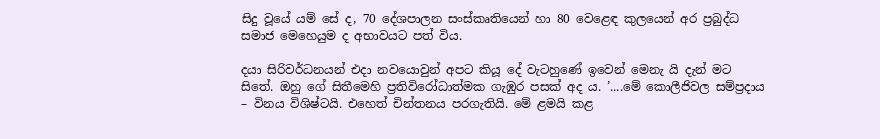සිදු වූයේ යම් සේ ද, 70 දේශපාලන සංස්කෘතියෙන් හා 80 වෙළෙඳ කුලයෙන් අර ප්‍රබුද්ධ සමාජ මෙහෙයුම ද අභාවයට පත් විය.

දයා සිරිවර්ධනයන් එදා නවයොවුන් අපට කියූ දේ වැටහුණේ ඉවෙන් මෙනැ යි දැන් මට සිතේ. ඔහු ගේ සිතීමෙහි ප්‍රතිවිරෝධාත්මක ගැඹුර පසක් අද ය. ’....මේ කොලීජිවල සම්ප්‍රදාය – විනය විශිෂ්ටයි. එහෙත් චින්තනය පරගැතියි. මේ ළමයි කළ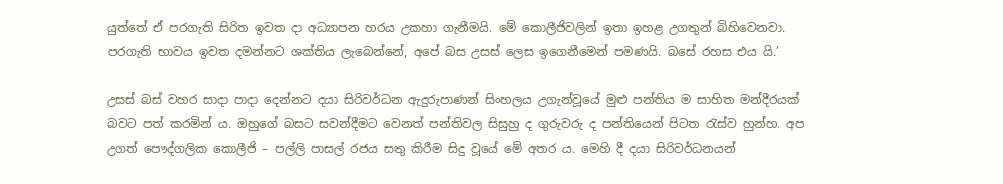යුත්තේ ඒ පරගැති සිරිත ඉවත දා අධ්‍යාපන හරය උකහා ගැනීමයි. මේ කොලීජිවලින් ඉතා ඉහළ උගතුන් බිහිවෙනවා. පරගැති භාවය ඉවත දමන්නට ශක්තිය ලැබෙන්නේ, අපේ බස උසස් ලෙස ඉගෙනීමෙන් පමණයි. බසේ රහස එය යි.’

උසස් බස් වහර සාදා පාදා දෙන්නට දයා සිරිවර්ධන ඇදුරුපාණන් සිංහලය උගැන්වූයේ මුළු පන්තිය ම සාහිත මන්දීරයක් බවට පත් කරමින් ය. ඔහුගේ බසට සවන්දීමට වෙනත් පන්තිවල සිසුහු ද ගුරුවරු ද පන්තියෙන් පිටත රැස්ව හුන්හ. අප උගත් පෞද්ගලික කොලීජි – පල්ලි පාසල් රජය සතු කිරීම සිදු වූයේ මේ අතර ය. මෙහි දී දයා සිරිවර්ධනයන්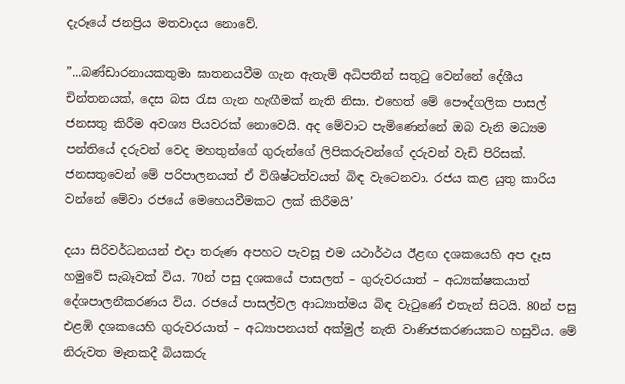දැරූයේ ජනප්‍රිය මතවාදය නොවේ.

”...බණ්ඩාරනායකතුමා ඝාතනයවීම ගැන ඇතැම් අධිපතීන් සතුටු වෙන්නේ දේශීය චින්තනයක්, දෙස බස රැස ගැන හැඟීමක් නැති නිසා. එහෙත් මේ පෞද්ගලික පාසල් ජනසතු කිරීම අවශ්‍ය පියවරක් නොවෙයි. අද මේවාට පැමිණෙන්නේ ඔබ වැනි මධ්‍යම පන්තියේ දරුවන් වෙද මහතුන්ගේ ගුරුන්ගේ ලිපිකරුවන්ගේ දරුවන් වැඩි පිරිසක්. ජනසතුවෙන් මේ පරිපාලනයත් ඒ විශිෂ්ටත්වයත් බිඳ වැටෙනවා. රජය කළ යුතු කාරිය වන්නේ මේවා රජයේ මෙහෙයවීමකට ලක් කිරීමයි’

දයා සිරිවර්ධනයන් එදා තරුණ අපහට පැවසූ එම යථාර්ථය ඊළඟ දශකයෙහි අප දෑස හමුවේ සැබෑවක් විය. 70න් පසු දශකයේ පාසලත් – ගුරුවරයාත් – අධ්‍යක්ෂකයාත් දේශපාලනීකරණය විය. රජයේ පාසල්වල ආධ්‍යාත්මය බිඳ වැටුණේ එතැන් සිටයි. 80න් පසු එළඹි දශකයෙහි ගුරුවරයාත් – අධ්‍යාපනයත් අක්මුල් නැති වාණිජකරණයකට හසුවිය. මේ නිරුවත මෑතකදී බියකරු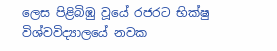ලෙස පිළිබිඹු වූයේ රජරට භික්ෂු විශ්වවිද්‍යාලයේ නවක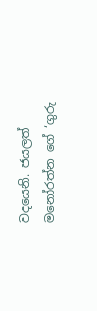වදයෙනි. ජයලත් මනෝරත්න ගේ ‘ගුරු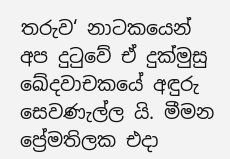තරුව‘ නාටකයෙන් අප දුටුවේ ඒ දුක්මුසු ඛේදවාචකයේ අඳුරු සෙවණැල්ල යි. මීමන ප්‍රේමතිලක එදා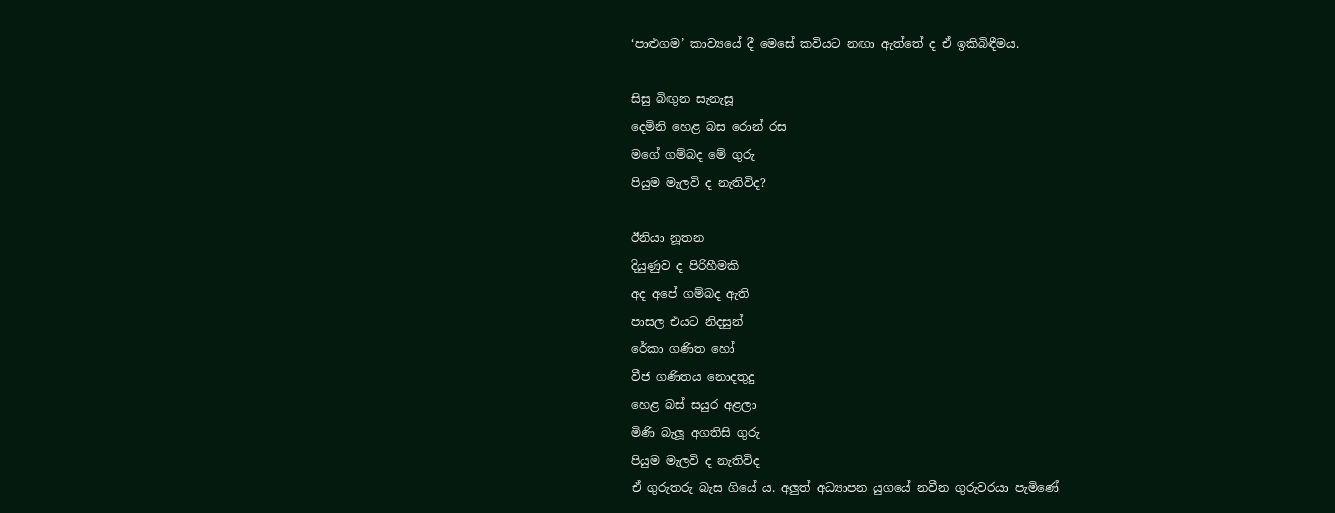‘පාළුගම’ කාව්‍යයේ දී මෙසේ කවියට නඟා ඇත්තේ ද ඒ ඉකිබිඳීමය.

සිසු බිඟුන සැනැසූ
දෙමිනි හෙළ බස රොන් රස
මගේ ගම්බද මේ ගුරු
පියුම මැලවි ද නැතිවිද?

ඊනියා නූතන
දියුණුව ද පිරිහීමකි
අද අපේ ගම්බද ඇති
පාසල එයට නිදසුන්
රේකා ගණිත හෝ
වීජ ගණිතය නොදතුදු
හෙළ බස් සයුර අළලා
මිණි බැලූ අගතිසි ගුරු
පියුම මැලවි ද නැතිවිද
ඒ ගුරුතරු බැස ගියේ ය. අලුත් අධ්‍යාපන යුගයේ නවීන ගුරුවරයා පැමිණේ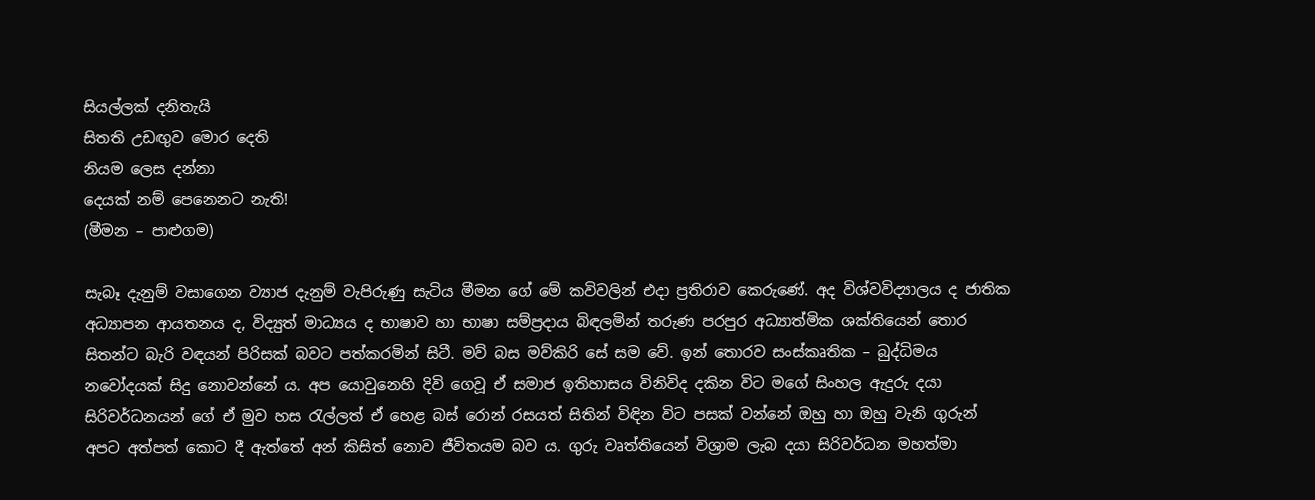සියල්ලක් දනිතැයි
සිතති උඩඟුව මොර දෙති
නියම ලෙස දන්නා
දෙයක් නම් පෙනෙනට නැති!
(මීමන – පාළුගම)

සැබෑ දැනුම් වසාගෙන ව්‍යාජ දැනුම් වැපිරුණු සැටිය මීමන ගේ මේ කවිවලින් එදා ප්‍රතිරාව කෙරුණේ. අද විශ්වවිද්‍යාලය ද ජාතික අධ්‍යාපන ආයතනය ද, විද්‍යුත් මාධ්‍යය ද භාෂාව හා භාෂා සම්ප්‍රදාය බිඳලමින් තරුණ පරපුර අධ්‍යාත්මික ශක්තියෙන් තොර සිතන්ට බැරි වඳයන් පිරිසක් බවට පත්කරමින් සිටී. මව් බස මව්කිරි සේ සම වේ. ඉන් තොරව සංස්කෘතික – බුද්ධිමය නවෝදයක් සිදු නොවන්නේ ය. අප යොවුනෙහි දිවි ගෙවූ ඒ සමාජ ඉතිහාසය විනිවිද දකින විට මගේ සිංහල ඇදුරු දයා සිරිවර්ධනයන් ගේ ඒ මුව හස රැල්ලත් ඒ හෙළ බස් රොන් රසයත් සිතින් විඳින විට පසක් වන්නේ ඔහු හා ඔහු වැනි ගුරුන් අපට අත්පත් කොට දී ඇත්තේ අන් කිසිත් නොව ජීවිතයම බව ය. ගුරු වෘත්තියෙන් විශ්‍රාම ලැබ දයා සිරිවර්ධන මහත්මා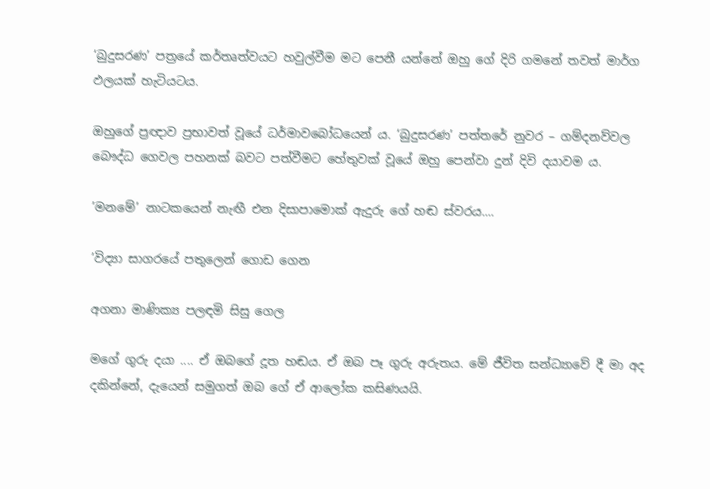‘බුදුසරණ’ පත්‍රයේ කර්තෘත්වයට හවුල්වීම මට පෙනී යන්නේ ඔහු ගේ දිරි ගමනේ තවත් මාර්ග ඵලයක් හැටියටය.

ඔහුගේ ප්‍රඥාව ප්‍රභාවත් වූයේ ධර්මාවබෝධයෙන් ය. ‘බුදුසරණ’ පත්තරේ නුවර – ගම්දනව්වල බෞද්ධ ගෙවල පහනක් බවට පත්වීමට හේතුවක් වූයේ ඔහු පෙන්වා දුන් දිවි දයාවම ය.

’මනමේ’ නාටකයෙන් නැඟී එන දිසාපාමොක් ඇදුරු ගේ හඬ ස්වරය....

’විද්‍යා සාගරයේ පතුලෙන් ගොඩ ගෙන

අගනා මාණික්‍ය පලඳමි සිසු ගෙල

මගේ ගුරු දයා .... ඒ ඔබගේ දූත හඬය. ඒ ඔබ පෑ ගුරු අරුතය. මේ ජීවිත සන්ධ්‍යාවේ දී මා අද දකින්නේ, දැයෙන් සමුගත් ඔබ ගේ ඒ ආලෝක කසිණයයි.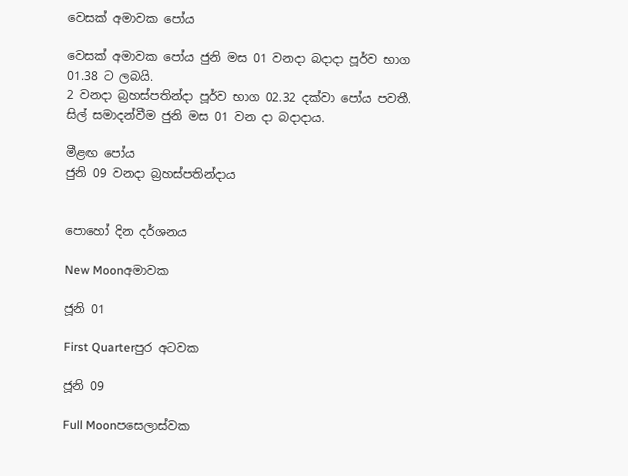වෙසක් අමාවක පෝය

වෙසක් අමාවක පෝය ජුනි මස 01 වනදා බදාදා පූර්ව භාග 01.38 ට ලබයි.
2 වනදා බ්‍රහස්පතින්දා පූර්ව භාග 02.32 දක්වා පෝය පවතී.
සිල් සමාදන්වීම ජුනි මස 01 වන දා බදාදාය.

මීළඟ පෝය
ජුනි 09 වනදා බ්‍රහස්පතින්දාය


පොහෝ දින දර්ශනය

New Moonඅමාවක

ජූනි 01

First Quarterපුර අටවක

ජූනි 09

Full Moonපසෙලාස්වක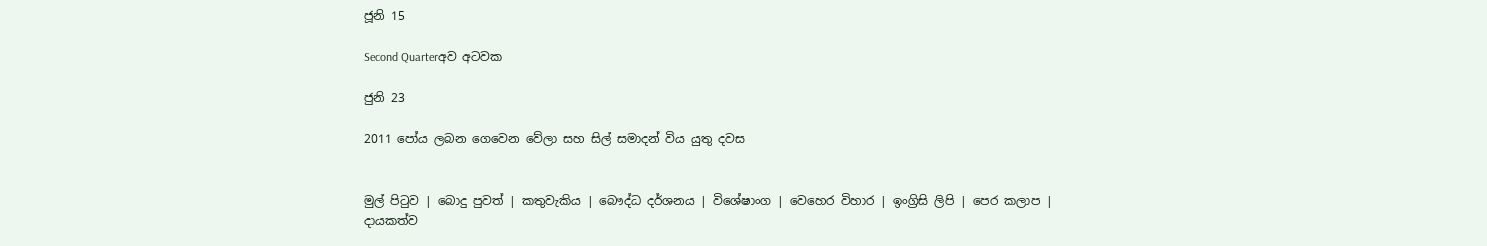ජූනි 15

Second Quarterඅව අටවක

ජුනි 23

2011 පෝය ලබන ගෙවෙන වේලා සහ සිල් සමාදන් විය යුතු දවස


මුල් පිටුව | බොදු පුවත් | කතුවැකිය | බෞද්ධ දර්ශනය | විශේෂාංග | වෙහෙර විහාර | ඉංග්‍රිසි ලිපි | පෙර කලාප | දායකත්ව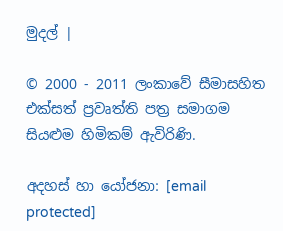මුදල් |

© 2000 - 2011 ලංකාවේ සීමාසහිත එක්සත් ප්‍රවෘත්ති පත්‍ර සමාගම
සියළුම හිමිකම් ඇවිරිණි.

අදහස් හා යෝජනා: [email protected]